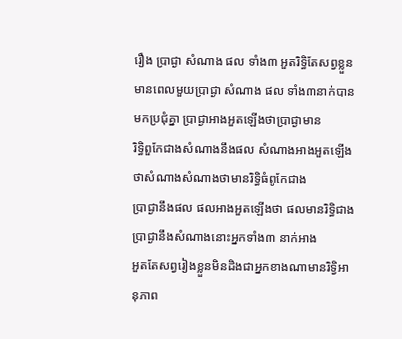រឿង ប្រាជ្ងា សំណាង ផល ទាំង៣ អួតរិទ្ធិតែសព្វខ្លួន
មានពេលមួយប្រាជ្ងា សំណាង ផល ទាំង៣នាក់បានមកប្រជុំគ្នា ប្រាជ្ងាអាងអួតឡើងថាប្រាជ្ងាមាន
រិទ្ធិពួកែជាងសំណាងនឹងផល សំណាងអាងអួតឡើងថាសំណាងសំណាងថាមានរិទិ្ធធំពូកែជាង
ប្រាជ្ងានឹងផល ផលអាងអួតឡើងថា ផលមានរិទិ្ធជាងប្រាជ្ងានឹងសំណាងនោះអ្នកទាំង៣ នាក់អាង
អួតតែសព្វរៀងខ្លួនមិនដិងជាអ្នកខាងណាមានរិទិ្វអានុភាព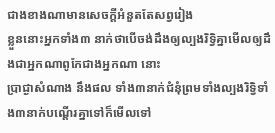ជាងខាងណាមានសេចក្ដីអំនួតតែសព្វរៀង
ខ្លួននោះអ្នកទាំង៣ នាក់ថាបើចង់ដឹងឲ្យល្បងរិទ្វិគ្នាមើលឲ្យដឹងជាអ្នកណាពូកែជាងអ្នកណា នោះ
ប្រាជ្ងាសំណាង នឹងផល ទាំង៣នាក់ជំនុំព្រមទាំងល្បងរិទិ្វទាំង៣នាក់បណ្ដើរគ្នាទៅក៏មើលទៅ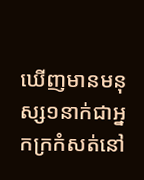ឃើញមានមនុស្ស១នាក់ជាអ្នកក្រកំសត់នៅ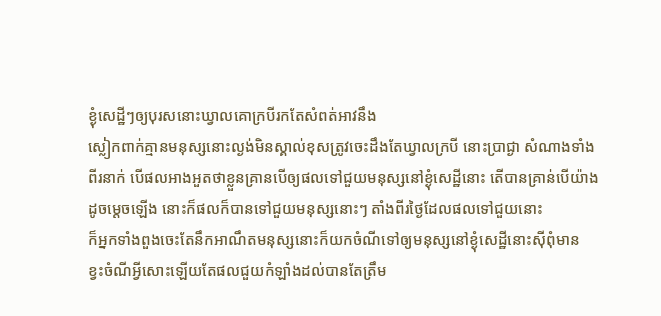ខ្ងុំសេដ្ឋីៗឲ្យបុរសនោះឃ្វាលគោក្របីរកតែសំពត់អាវនឹង
ស្លៀកពាក់គ្មានមនុស្សនោះល្ងង់មិនស្គាល់ខុសត្រូវចេះដឹងតែឃ្វាលក្របី នោះប្រាជ្ងា សំណាងទាំង
ពីរនាក់ បើផលអាងអួតថាខ្លួនគ្រានបើឲ្យផលទៅជួយមនុស្សនៅខ្ងុំសេដ្ឋីនោះ តើបានគ្រាន់បើយ៉ាង
ដូចម្ដេចឡើង នោះក៏ផលក៏បានទៅជួយមនុស្សនោះៗ តាំងពីរថ្ងៃដែលផលទៅជួយនោះ
ក៏អ្នកទាំងពួងចេះតែនឹកអាណឹតមនុស្សនោះក៏យកចំណីទៅឲ្យមនុស្សនៅខ្ងុំសេដ្ឋីនោះស៊ីពុំមាន
ខ្វះចំណីអ្វីសោះឡើយតែផលជួយកំឡាំងដល់បានតែត្រឹម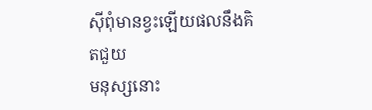ស៊ីពុំមានខ្វះឡើយផលនឹងគិតជួយ
មនុស្សនោះ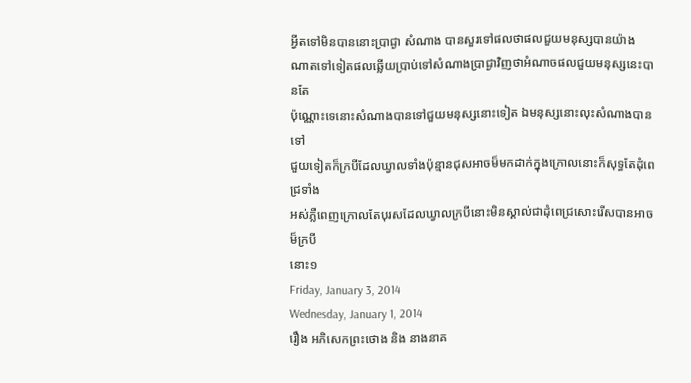អ្វីតទៅមិនបាននោះប្រាជ្ងា សំណាង បានសួរទៅផលថាផលជួយមនុស្សបានយ៉ាង
ណាតទៅទៀតផលឆ្លើយប្រាប់ទៅសំណាងប្រាជ្ងាវិញថាអំណាចផលជួយមនុស្សនេះបានតែ
ប៉ុណ្ណោះទេនោះសំណាងបានទៅជួយមនុស្សនោះទៀត ឯមនុស្សនោះលុះសំណាងបានទៅ
ជួយទៀតក៏ក្របីដែលឃ្វាលទាំងប៉ុន្មានជុសអាចម៏មកដាក់ក្នុងក្រោលនោះក៏សុទ្ធតែដុំពេជ្រទាំង
អស់ភ្លឺពេញក្រោលតែបុរសដែលឃ្វាលក្របីនោះមិនស្គាល់ជាដុំពេជ្រសោះរើសបានអាចម៏ក្របី
នោះ១
Friday, January 3, 2014
Wednesday, January 1, 2014
រឿង អភិសេកព្រះថោង និង នាងនាគ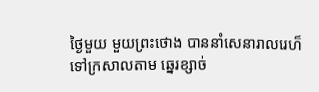ថ្ងៃមួយ មួយព្រះថោង បាននាំសេនារាលរេហ៏ទៅក្រសាលតាម ឆ្នេរខ្សាច់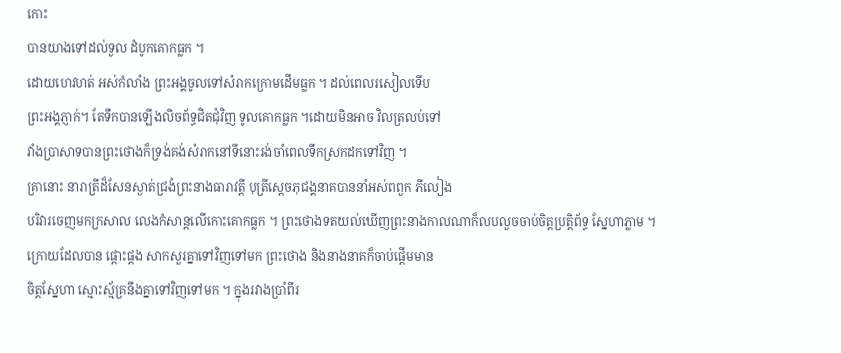កោះ
បានយាងទៅដល់ទួល ដំបូកគោកធ្លក ។
ដោយហេវហត់ អស់កំលាំង ព្រះអង្គចូលទៅសំរាកក្រោមដើមធ្លក ។ ដល់ពេលរសៀលទើប
ព្រះអង្គភ្ញាក់។ តែទឹកបានឡើងលិចព័ទ្ធជិតជុំវិញ ទូលគោកធ្លក ។ដោយមិនអាច វិលត្រលប់ទៅ
វាំងប្រាសាទបានព្រះថោងក៏ទ្រង់គង់សំរាកនៅទីនោះរង់ចាំពេលទឹកស្រកដកទៅវិញ ។
គ្រានោះ នារាត្រីដ៏សែនស្ងាត់ជ្រងំព្រះនាងធារាវត្តី បុត្រីស្ដេចភុជង្គនាគបាននាំអស់ពពួក ភីលៀង
បរិវារចេញមកក្រសាល លេងកំសាន្ដលើកោះគោកធ្លក ។ ព្រះថោងទតយល់ឃើញព្រះនាងកាលណាក៏លបលួចចាប់ចិត្ដប្រតិ្ដព័ទ្ធ ស្នែហាភ្លាម ។
ក្រោយដែលបាន ផ្ដោះផ្ដង សាកសួរគ្នាទៅវិញទៅមក ព្រះថោង និងនាងនាគក៏ចាប់ផ្ដើមមាន
ចិត្ដស្នែហា ស្មោះស្ម័គ្រនឹងគ្នាទៅវិញទៅមក ។ ក្នុងរវាងប្រាំពីរ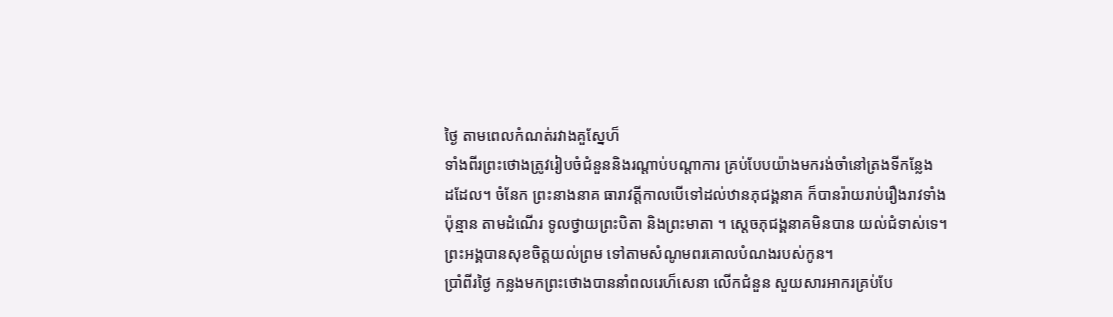ថ្ងៃ តាមពេលកំណត់រវាងគួស្នែហ៏
ទាំងពីរព្រះថោងត្រូវរៀបចំជំនួននិងរណ្ដាប់បណ្ដាការ គ្រប់បែបយ៉ាងមករង់ចាំនៅត្រងទីកន្លែង
ដដែល។ ចំនែក ព្រះនាងនាគ ធារាវត្ដីកាលបើទៅដល់ឋានភុជង្គនាគ ក៏បានរ៉ាយរាប់រឿងរាវទាំង
ប៉ុន្មាន តាមដំណើរ ទូលថ្វាយព្រះបិតា និងព្រះមាតា ។ ស្ដេចភុជង្គនាគមិនបាន យល់ជំទាស់ទេ។
ព្រះអង្គបានសុខចិត្ដយល់ព្រម ទៅតាមសំណូមពរគោលបំណងរបស់កូន។
ប្រាំពីរថ្ងៃ កន្លងមកព្រះថោងបាននាំពលរេហ៏សេនា លើកជំនួន សួយសារអាករគ្រប់បែ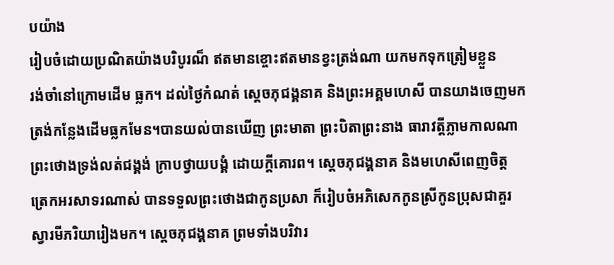បយ៉ាង
រៀបចំដោយប្រណិតយ៉ាងបរិបូរណ៏ ឥតមានខ្ចោះឥតមានខ្វះត្រង់ណា យកមកទុកត្រៀមខ្លួន
រង់ចាំនៅក្រោមដើម ធ្លក។ ដល់ថ្ងៃកំណត់ ស្ដេចភុជង្គនាគ និងព្រះអគ្គមហេសី បានយាងចេញមក
ត្រង់កន្លែងដើមធ្លកមែន។បានយល់បានឃើញ ព្រះមាតា ព្រះបិតាព្រះនាង ធារាវត្ដីភ្លាមកាលណា
ព្រះថោងទ្រង់លត់ជង្គង់ ក្រាបថ្វាយបង្គំ ដោយក្ដីគោរព។ ស្ដេចភុជង្គនាគ និងមហេសីពេញចិត្ដ
ត្រេកអរសាទរណាស់ បានទទួលព្រះថោងជាកូនប្រសា ក៏រៀបចំអភិសេកកូនស្រីកូនប្រុសជាគួរ
ស្វារមីភរិយារៀងមក។ ស្ដេចភុជង្គនាគ ព្រមទាំងបរិវារ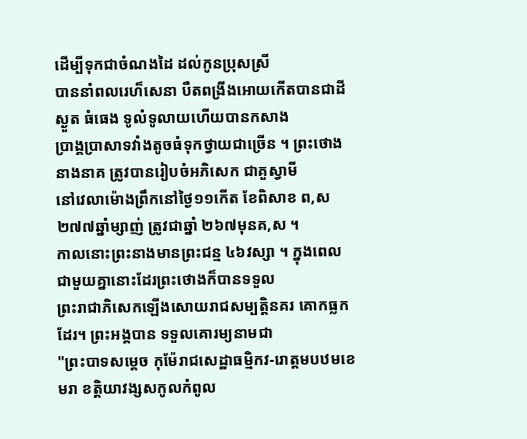ដើម្បីទុកជាចំណងដៃ ដល់កូនប្រុសស្រី
បាននាំពលរេហ៏សេនា បឺតពង្រីងអោយកើតបានជាដីស្ងួត ធំធេង ទូលំទូលាយហើយបានកសាង
ប្រាង្គប្រាសាទវាំងតូចធំទុកថ្វាយជាច្រើន ។ ព្រះថោងនាងនាគ ត្រូវបានរៀបចំអភិសេក ជាគួស្វាមី
នៅវេលាម៉ោងព្រឹកនៅថ្ងៃ១១កើត ខែពិសាខ ព,ស២៧៧ឆ្នាំម្សាញ់ ត្រូវជាឆ្នាំ ២៦៧មុនគ,ស ។
កាលនោះព្រះនាងមានព្រះជន្ម ៤៦វស្សា ។ ក្នុងពេលជាមួយគ្នានោះដែរព្រះថោងក៏បានទទួល
ព្រះរាជាភិសេកឡើងសោយរាជសម្បត្ដិនគរ គោកធ្លកដែរ។ ព្រះអង្គបាន ទទួលគោរម្យនាមជា
"ព្រះបាទសម្ដេច កុម៉ែរាជសេដ្ឋាធម្មិកវ-រោត្ដមបឋមខេមរា ខត្ដិយាវង្សសកូលកំពូល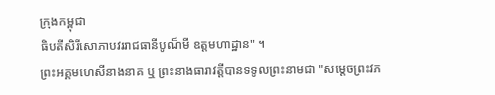ក្រុងកម្ពុជា
ធិបតីសិរីសោភាបវររាជធានីបូណ៏មី ឧត្ដមហាដ្ឋាន" ។
ព្រះអគ្គមហេសីនាងនាគ ឬ ព្រះនាងធារាវត្ដីបានទទូលព្រះនាមជា "សម្ដេចព្រះវភ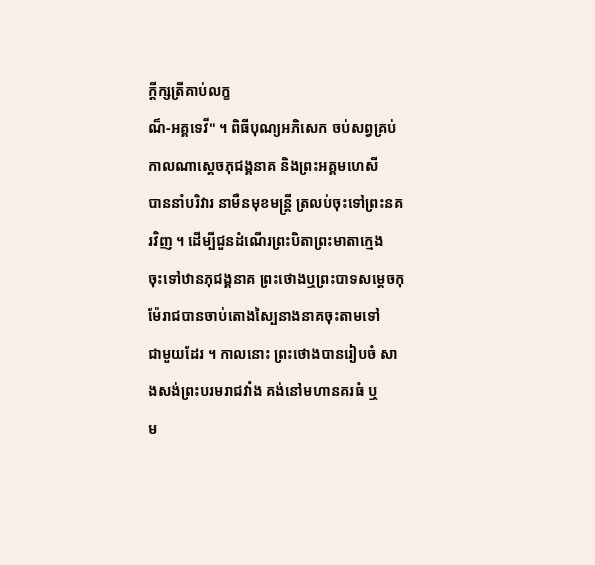ក្ដីក្សត្រីគាប់លក្ខ
ណ៏-អគ្គទេវី" ។ ពិធីបុណ្យអភិសេក ចប់សព្វគ្រប់កាលណាស្ដេចភុជង្គនាគ និងព្រះអគ្គមហេសី
បាននាំបរិវារ នាមឺនមុខមន្រ្ដី ត្រលប់ចុះទៅព្រះនគរវិញ ។ ដើម្បីជួនដំណើរព្រះបិតាព្រះមាតាក្មេង
ចុះទៅឋានភុជង្គនាគ ព្រះថោងឬព្រះបាទសម្ដេចកុម៉ែរាជបានចាប់តោងស្បៃនាងនាគចុះតាមទៅ
ជាមួយដែរ ។ កាលនោះ ព្រះថោងបានរៀបចំ សាងសង់ព្រះបរមរាជវាំង គង់នៅមហានគរធំ ឬ
ម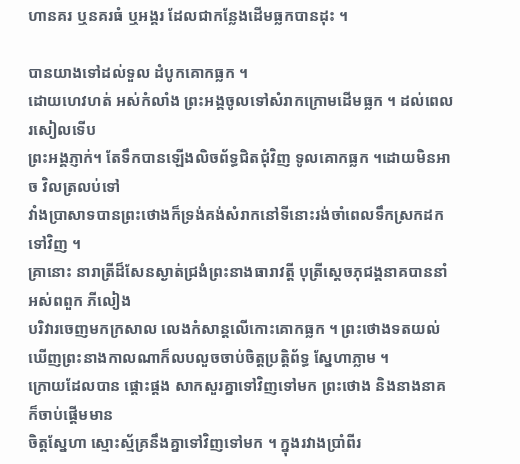ហានគរ ឬនគរធំ ឬអង្គរ ដែលជាកន្លែងដើមធ្លកបានដុះ ។

បានយាងទៅដល់ទួល ដំបូកគោកធ្លក ។
ដោយហេវហត់ អស់កំលាំង ព្រះអង្គចូលទៅសំរាកក្រោមដើមធ្លក ។ ដល់ពេលរសៀលទើប
ព្រះអង្គភ្ញាក់។ តែទឹកបានឡើងលិចព័ទ្ធជិតជុំវិញ ទូលគោកធ្លក ។ដោយមិនអាច វិលត្រលប់ទៅ
វាំងប្រាសាទបានព្រះថោងក៏ទ្រង់គង់សំរាកនៅទីនោះរង់ចាំពេលទឹកស្រកដកទៅវិញ ។
គ្រានោះ នារាត្រីដ៏សែនស្ងាត់ជ្រងំព្រះនាងធារាវត្តី បុត្រីស្ដេចភុជង្គនាគបាននាំអស់ពពួក ភីលៀង
បរិវារចេញមកក្រសាល លេងកំសាន្ដលើកោះគោកធ្លក ។ ព្រះថោងទតយល់ឃើញព្រះនាងកាលណាក៏លបលួចចាប់ចិត្ដប្រតិ្ដព័ទ្ធ ស្នែហាភ្លាម ។
ក្រោយដែលបាន ផ្ដោះផ្ដង សាកសួរគ្នាទៅវិញទៅមក ព្រះថោង និងនាងនាគក៏ចាប់ផ្ដើមមាន
ចិត្ដស្នែហា ស្មោះស្ម័គ្រនឹងគ្នាទៅវិញទៅមក ។ ក្នុងរវាងប្រាំពីរ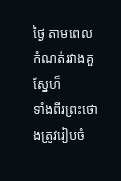ថ្ងៃ តាមពេលកំណត់រវាងគួស្នែហ៏
ទាំងពីរព្រះថោងត្រូវរៀបចំ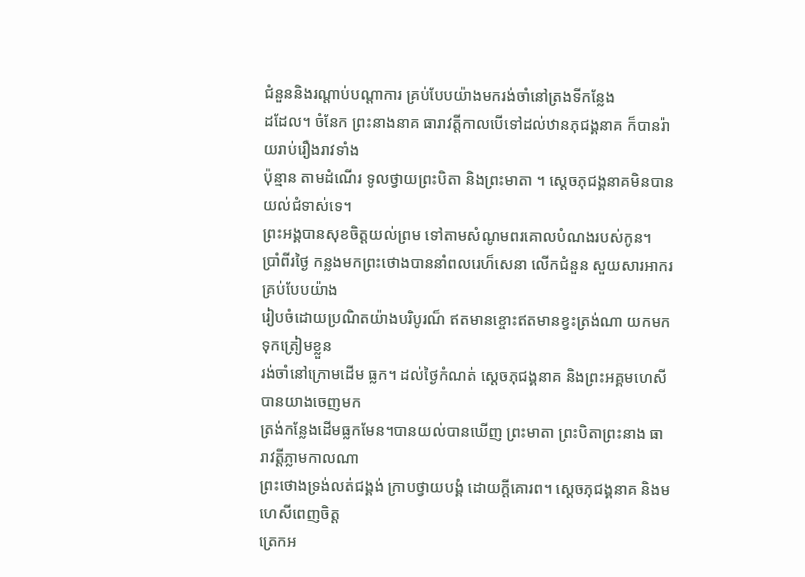ជំនួននិងរណ្ដាប់បណ្ដាការ គ្រប់បែបយ៉ាងមករង់ចាំនៅត្រងទីកន្លែង
ដដែល។ ចំនែក ព្រះនាងនាគ ធារាវត្ដីកាលបើទៅដល់ឋានភុជង្គនាគ ក៏បានរ៉ាយរាប់រឿងរាវទាំង
ប៉ុន្មាន តាមដំណើរ ទូលថ្វាយព្រះបិតា និងព្រះមាតា ។ ស្ដេចភុជង្គនាគមិនបាន យល់ជំទាស់ទេ។
ព្រះអង្គបានសុខចិត្ដយល់ព្រម ទៅតាមសំណូមពរគោលបំណងរបស់កូន។
ប្រាំពីរថ្ងៃ កន្លងមកព្រះថោងបាននាំពលរេហ៏សេនា លើកជំនួន សួយសារអាករគ្រប់បែបយ៉ាង
រៀបចំដោយប្រណិតយ៉ាងបរិបូរណ៏ ឥតមានខ្ចោះឥតមានខ្វះត្រង់ណា យកមកទុកត្រៀមខ្លួន
រង់ចាំនៅក្រោមដើម ធ្លក។ ដល់ថ្ងៃកំណត់ ស្ដេចភុជង្គនាគ និងព្រះអគ្គមហេសី បានយាងចេញមក
ត្រង់កន្លែងដើមធ្លកមែន។បានយល់បានឃើញ ព្រះមាតា ព្រះបិតាព្រះនាង ធារាវត្ដីភ្លាមកាលណា
ព្រះថោងទ្រង់លត់ជង្គង់ ក្រាបថ្វាយបង្គំ ដោយក្ដីគោរព។ ស្ដេចភុជង្គនាគ និងមហេសីពេញចិត្ដ
ត្រេកអ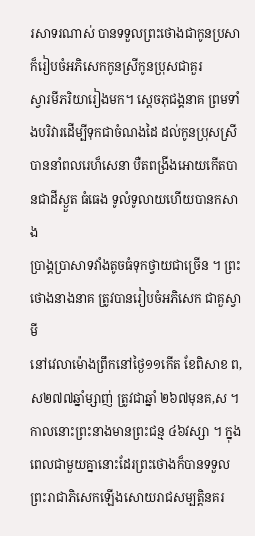រសាទរណាស់ បានទទួលព្រះថោងជាកូនប្រសា ក៏រៀបចំអភិសេកកូនស្រីកូនប្រុសជាគួរ
ស្វារមីភរិយារៀងមក។ ស្ដេចភុជង្គនាគ ព្រមទាំងបរិវារដើម្បីទុកជាចំណងដៃ ដល់កូនប្រុសស្រី
បាននាំពលរេហ៏សេនា បឺតពង្រីងអោយកើតបានជាដីស្ងួត ធំធេង ទូលំទូលាយហើយបានកសាង
ប្រាង្គប្រាសាទវាំងតូចធំទុកថ្វាយជាច្រើន ។ ព្រះថោងនាងនាគ ត្រូវបានរៀបចំអភិសេក ជាគួស្វាមី
នៅវេលាម៉ោងព្រឹកនៅថ្ងៃ១១កើត ខែពិសាខ ព,ស២៧៧ឆ្នាំម្សាញ់ ត្រូវជាឆ្នាំ ២៦៧មុនគ,ស ។
កាលនោះព្រះនាងមានព្រះជន្ម ៤៦វស្សា ។ ក្នុងពេលជាមួយគ្នានោះដែរព្រះថោងក៏បានទទួល
ព្រះរាជាភិសេកឡើងសោយរាជសម្បត្ដិនគរ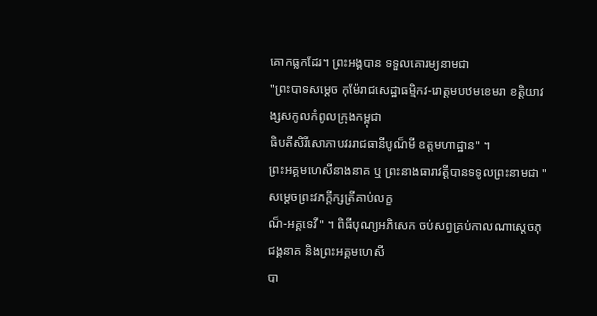គោកធ្លកដែរ។ ព្រះអង្គបាន ទទួលគោរម្យនាមជា
"ព្រះបាទសម្ដេច កុម៉ែរាជសេដ្ឋាធម្មិកវ-រោត្ដមបឋមខេមរា ខត្ដិយាវង្សសកូលកំពូលក្រុងកម្ពុជា
ធិបតីសិរីសោភាបវររាជធានីបូណ៏មី ឧត្ដមហាដ្ឋាន" ។
ព្រះអគ្គមហេសីនាងនាគ ឬ ព្រះនាងធារាវត្ដីបានទទូលព្រះនាមជា "សម្ដេចព្រះវភក្ដីក្សត្រីគាប់លក្ខ
ណ៏-អគ្គទេវី" ។ ពិធីបុណ្យអភិសេក ចប់សព្វគ្រប់កាលណាស្ដេចភុជង្គនាគ និងព្រះអគ្គមហេសី
បា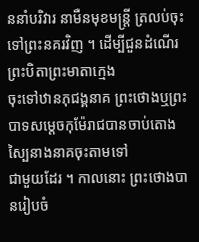ននាំបរិវារ នាមឺនមុខមន្រ្ដី ត្រលប់ចុះទៅព្រះនគរវិញ ។ ដើម្បីជួនដំណើរព្រះបិតាព្រះមាតាក្មេង
ចុះទៅឋានភុជង្គនាគ ព្រះថោងឬព្រះបាទសម្ដេចកុម៉ែរាជបានចាប់តោងស្បៃនាងនាគចុះតាមទៅ
ជាមួយដែរ ។ កាលនោះ ព្រះថោងបានរៀបចំ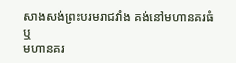សាងសង់ព្រះបរមរាជវាំង គង់នៅមហានគរធំ ឬ
មហានគរ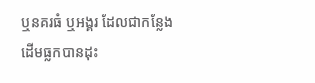ឬនគរធំ ឬអង្គរ ដែលជាកន្លែងដើមធ្លកបានដុះ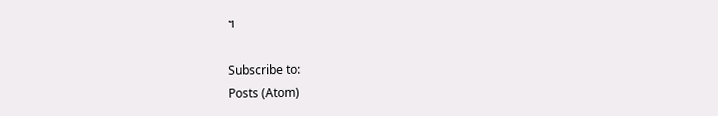។

Subscribe to:
Posts (Atom)